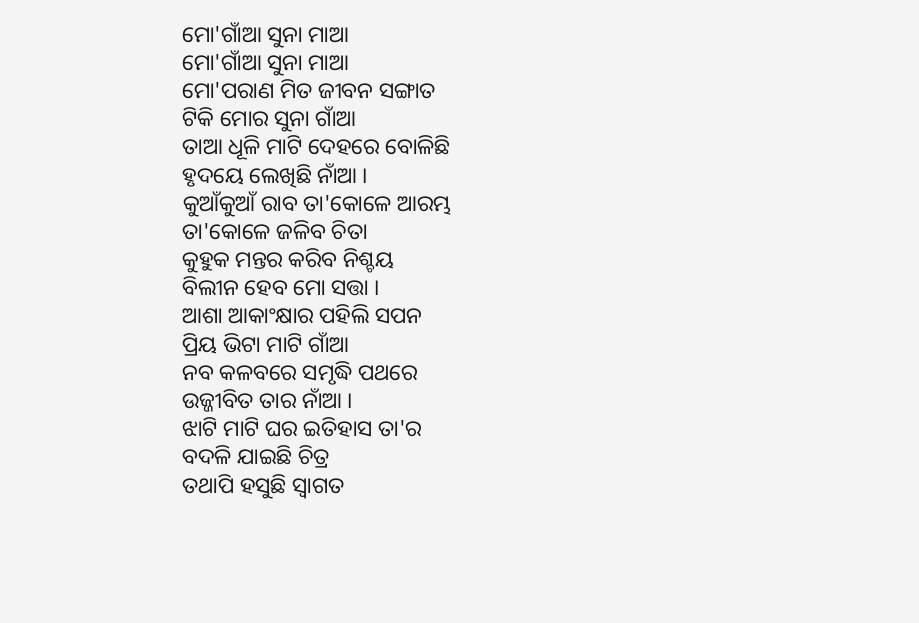ମୋ'ଗାଁଆ ସୁନା ମାଆ
ମୋ'ଗାଁଆ ସୁନା ମାଆ
ମୋ'ପରାଣ ମିତ ଜୀବନ ସଙ୍ଗାତ
ଟିକି ମୋର ସୁନା ଗାଁଆ
ତାଆ ଧୂଳି ମାଟି ଦେହରେ ବୋଳିଛି
ହୃଦୟେ ଲେଖିଛି ନାଁଆ ।
କୁଆଁକୁଆଁ ରାବ ତା'କୋଳେ ଆରମ୍ଭ
ତା'କୋଳେ ଜଳିବ ଚିତା
କୁହୁକ ମନ୍ତର କରିବ ନିଶ୍ଚୟ
ବିଲୀନ ହେବ ମୋ ସତ୍ତା ।
ଆଶା ଆକାଂକ୍ଷାର ପହିଲି ସପନ
ପ୍ରିୟ ଭିଟା ମାଟି ଗାଁଆ
ନବ କଳବରେ ସମୃଦ୍ଧି ପଥରେ
ଉଜ୍ଜୀବିତ ତାର ନାଁଆ ।
ଝାଟି ମାଟି ଘର ଇତିହାସ ତା'ର
ବଦଳି ଯାଇଛି ଚିତ୍ର
ତଥାପି ହସୁଛି ସ୍ବାଗତ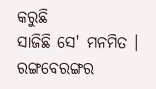କରୁଛି
ସାଜିଛି ସେ' ମନମିତ ।
ରଙ୍ଗବେରଙ୍ଗର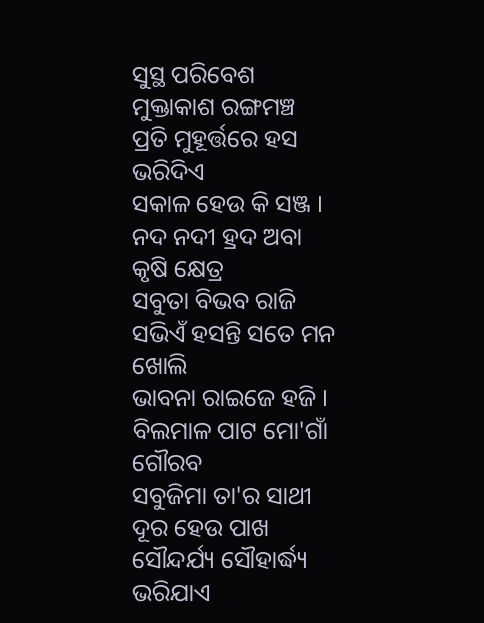ସୁସ୍ଥ ପରିବେଶ
ମୁକ୍ତାକାଶ ରଙ୍ଗମଞ୍ଚ
ପ୍ରତି ମୁହୂର୍ତ୍ତରେ ହସ ଭରିଦିଏ
ସକାଳ ହେଉ କି ସଞ୍ଜ ।
ନଦ ନଦୀ ହ୍ରଦ ଅବା କୃଷି କ୍ଷେତ୍ର
ସବୁତା ବିଭବ ରାଜି
ସଭିଏଁ ହସନ୍ତି ସତେ ମନ ଖୋଲି
ଭାବନା ରାଇଜେ ହଜି ।
ବିଲମାଳ ପାଟ ମୋ'ଗାଁ ଗୌରବ
ସବୁଜିମା ତା'ର ସାଥୀ
ଦୂର ହେଉ ପାଖ ସୌନ୍ଦର୍ଯ୍ୟ ସୌହାର୍ଦ୍ଧ୍ୟ
ଭରିଯାଏ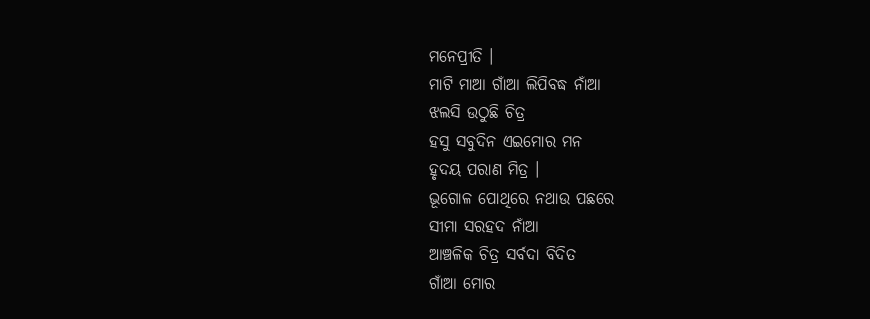ମନେପ୍ରୀତି ।
ମାଟି ମାଆ ଗାଁଆ ଲିପିବଦ୍ଧ ନାଁଆ
ଝଲସି ଉଠୁଛି ଚିତ୍ର
ହସୁ ସବୁଦିନ ଏଇମୋର ମନ
ହୃଦୟ ପରାଣ ମିତ୍ର ।
ଭୂଗୋଳ ପୋଥିରେ ନଥାଉ ପଛରେ
ସୀମା ସରହଦ ନାଁଆ
ଆଞ୍ଚଳିକ ଚିତ୍ର ସର୍ବଦା ବିଦିତ
ଗାଁଆ ମୋର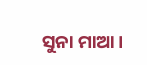ସୁନା ମାଆ ।